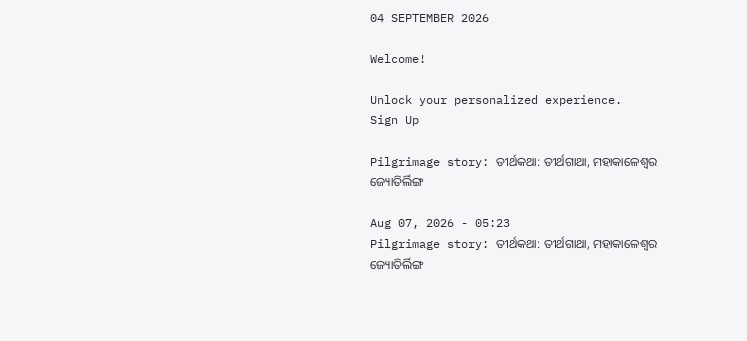04 SEPTEMBER 2026

Welcome!

Unlock your personalized experience.
Sign Up

Pilgrimage story: ତୀର୍ଥକଥା: ତୀର୍ଥଗାଥା, ମହାକାଳେଶ୍ବର ଜ୍ୟୋତିର୍ଲିଙ୍ଗ

Aug 07, 2026 - 05:23
Pilgrimage story: ତୀର୍ଥକଥା: ତୀର୍ଥଗାଥା, ମହାକାଳେଶ୍ବର ଜ୍ୟୋତିର୍ଲିଙ୍ଗ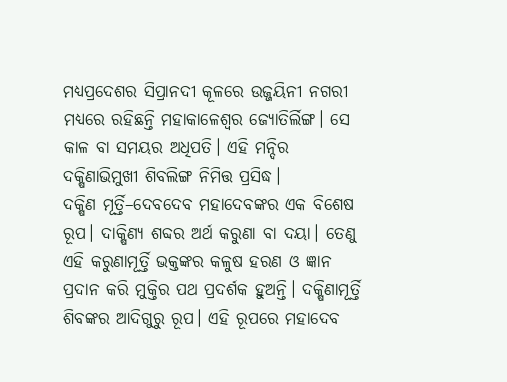ମଧ୍ୟପ୍ରଦେଶର ସିପ୍ରାନଦୀ କୂଳରେ ଉଜ୍ଜୟିନୀ ନଗରୀ ମଧ୍ୟରେ ରହିଛନ୍ତି ମହାକାଳେଶ୍ବର ଜ୍ୟୋତିର୍ଲିଙ୍ଗ। ସେ କାଳ ବା ସମୟର ଅଧିପତି। ଏହି ମନ୍ଦିର ଦକ୍ଷିଣାଭିମୁଖୀ ଶିବଲିଙ୍ଗ ନିମିତ୍ତ ପ୍ରସିଦ୍ଧ।
ଦକ୍ଷିଣ ମୂର୍ତ୍ତି–ଦେବଦେବ ମହାଦେବଙ୍କର ଏକ ବିଶେଷ ରୂପ। ଦାକ୍ଷିଣ୍ୟ ଶବ୍ଦର ଅର୍ଥ କରୁଣା ବା ଦୟା। ତେଣୁ ଏହି କରୁଣାମୂର୍ତ୍ତି ଭକ୍ତଙ୍କର କଳୁଷ ହରଣ ଓ ଜ୍ଞାନ ପ୍ରଦାନ କରି ମୁକ୍ତିର ପଥ ପ୍ରଦର୍ଶକ ହୁଅନ୍ତି। ଦକ୍ଷିଣାମୂର୍ତ୍ତି ଶିବଙ୍କର ଆଦିଗୁରୁ ରୂପ। ଏହି ରୂପରେ ମହାଦେବ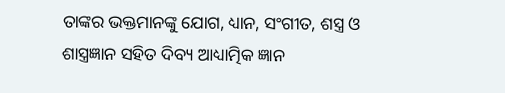ତାଙ୍କର ଭକ୍ତମାନଙ୍କୁ ଯୋଗ, ଧ୍ୟାନ, ସଂଗୀତ, ଶସ୍ତ୍ର ଓ ଶାସ୍ତ୍ରଜ୍ଞାନ ସହିତ ଦିବ୍ୟ ଆଧ୍ୟାତ୍ମିକ ଜ୍ଞାନ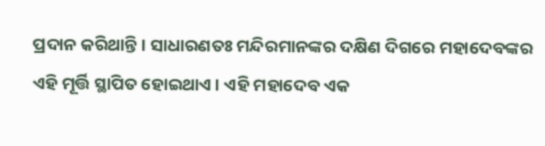ପ୍ରଦାନ କରିଥାନ୍ତି। ସାଧାରଣତଃ ମନ୍ଦିରମାନଙ୍କର ଦକ୍ଷିଣ ଦିଗରେ ମହାଦେବଙ୍କର ଏହି ମୂର୍ତ୍ତି ସ୍ଥାପିତ ହୋଇଥାଏ। ଏହି ମହାଦେବ ଏକ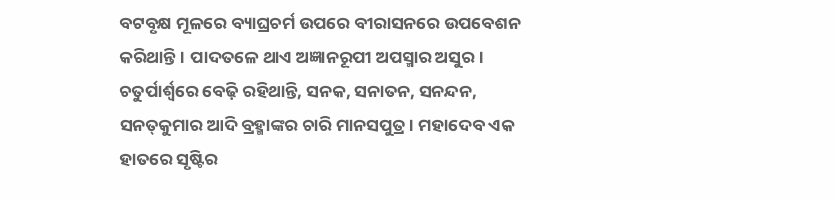ବଟବୃକ୍ଷ ମୂଳରେ ବ୍ୟାଘ୍ରଚର୍ମ ଉପରେ ବୀରାସନରେ ଉପବେଶନ କରିଥାନ୍ତି। ପାଦତଳେ ଥାଏ ଅଜ୍ଞାନରୂପୀ ଅପସ୍ମାର ଅସୁର। ଚତୁର୍ପାର୍ଶ୍ବରେ ବେଢ଼ି ରହିଥାନ୍ତି, ସନକ, ସନାତନ, ସନନ୍ଦନ, ସନତ୍‌କୁମାର ଆଦି ବ୍ରହ୍ମାଙ୍କର ଚାରି ମାନସପୁତ୍ର। ମହ‌ାଦେବ ଏକ ହାତରେ ସୃଷ୍ଟିର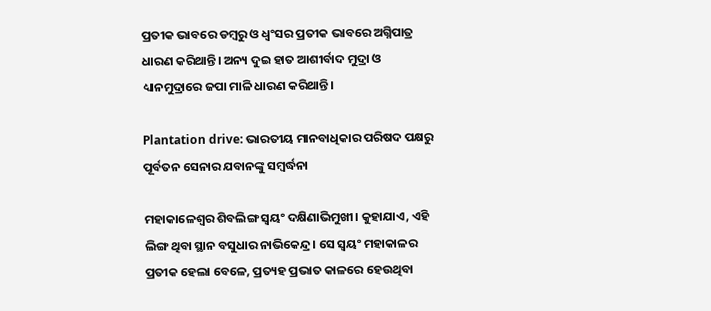ପ୍ରତୀକ ଭାବରେ ଡମ୍ବରୁ ଓ ଧ୍ବଂସର ପ୍ରତୀକ ଭାବରେ ଅଗ୍ନିପାତ୍ର ଧାରଣ କରିଥାନ୍ତି। ଅନ୍ୟ ଦୁଇ ହାତ ଆଶୀର୍ବାଦ ମୁଦ୍ରା ଓ ଧ୍ୟାନମୁଦ୍ରାରେ ଜପା ମାଳି ଧାରଣ କରିଥାନ୍ତି।

Plantation drive: ଭାରତୀୟ ମାନବାଧିକାର ପରିଷଦ ପକ୍ଷରୁ ପୂର୍ବତନ ସେନାର ଯବାନଙ୍କୁ ସମ୍ବର୍ଦ୍ଧନା

ମହାକାଳେଶ୍ବର ଶିବଲିଙ୍ଗ ସ୍ବୟଂ ଦକ୍ଷିଣାଭିମୁଖୀ। କୁହାଯାଏ, ଏହି ଲିଙ୍ଗ ଥିବା ସ୍ଥାନ ବସୁଧାର ନାଭିକେନ୍ଦ୍ର। ସେ ସ୍ବୟଂ ମହାକାଳର ପ୍ରତୀକ ହେଲା ବେଳେ, ପ୍ରତ୍ୟହ ପ୍ରଭାତ କାଳରେ ହେଉଥିବା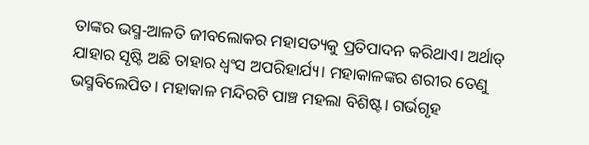ତାଙ୍କର ଭସ୍ମ-ଆଳତି ଜୀବଲୋକର ମହାସତ୍ୟକୁ ପ୍ରତିପାଦନ କରିଥାଏ। ଅର୍ଥାତ୍‌ ଯାହାର ସୃଷ୍ଟି ଅଛି ତାହାର ଧ୍ବଂସ ଅପରିହାର୍ଯ୍ୟ। ମହାକାଳଙ୍କର ଶରୀର ତେଣୁ ଭସ୍ମବିଲେପିତ। ମହାକାଳ ମନ୍ଦିରଟି ପାଞ୍ଚ ମହଲା ବିଶିଷ୍ଟ। ଗର୍ଭଗୃହ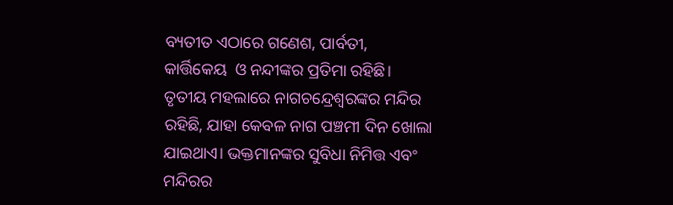ବ୍ୟତୀତ ଏଠାରେ ‌ଗଣେଶ, ପାର୍ବତୀ, କାର୍ତ୍ତିକେୟ  ଓ ନନ୍ଦୀଙ୍କର ପ୍ରତିମା ରହିଛି। ତୃତୀୟ ମହଲାରେ ନାଗଚନ୍ଦ୍ରେଶ୍ବରଙ୍କର ମନ୍ଦିର ରହିଛି, ଯାହା କେବଳ ନାଗ ପଞ୍ଚମୀ ଦିନ ଖୋଲା ଯାଇଥାଏ। ଭକ୍ତମାନଙ୍କର ସୁବିଧା ନିମିତ୍ତ ଏବଂ ମନ୍ଦିରର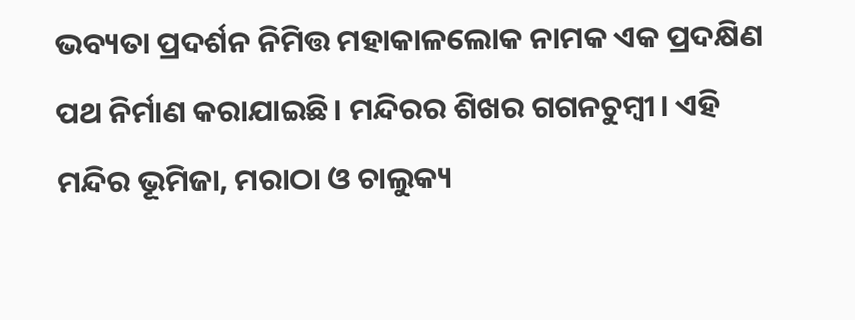ଭବ୍ୟତା ପ୍ରଦର୍ଶନ ନିମିତ୍ତ ମହାକାଳଲୋକ ନାମକ ଏକ ପ୍ରଦକ୍ଷିଣ ପଥ ନିର୍ମାଣ କରାଯାଇଛି। ମନ୍ଦିରର ଶିଖର ଗଗନଚୁମ୍ବୀ। ଏହି ମନ୍ଦିର ଭୂମିଜା, ମରାଠା ଓ ଚାଲୁକ୍ୟ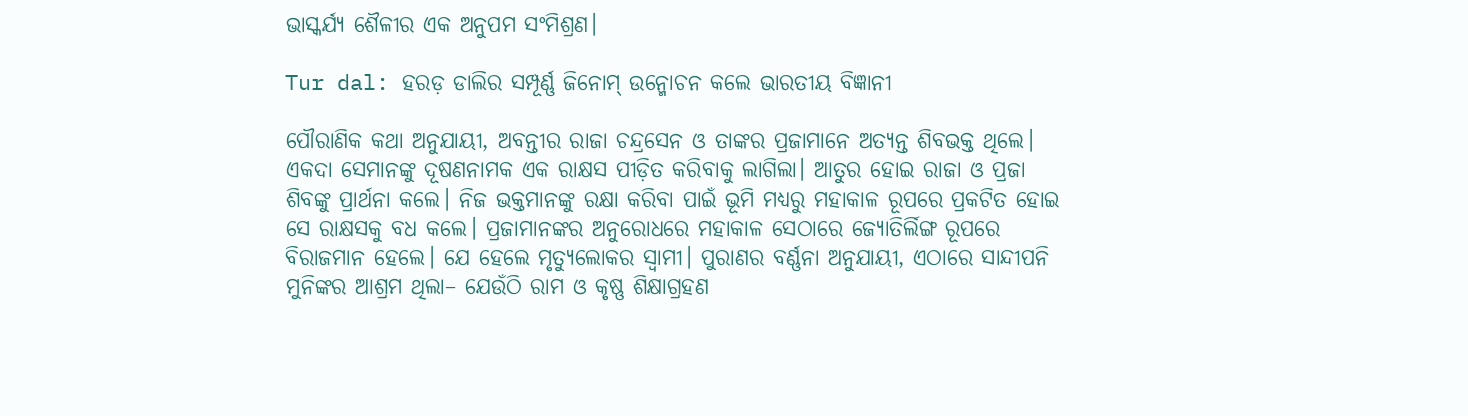ଭାସ୍କର୍ଯ୍ୟ ଶୈଳୀର ଏକ ଅନୁପମ ସଂମିଶ୍ରଣ।

Tur dal: ହରଡ଼ ଡାଲିର ସମ୍ପୂର୍ଣ୍ଣ ଜିନୋମ୍‌ ଉନ୍ମୋଚନ କଲେ ଭାରତୀୟ ବିଜ୍ଞାନୀ

ପୌରାଣିକ କଥା ଅନୁଯାୟୀ, ଅବନ୍ତୀର ରାଜା ଚନ୍ଦ୍ରସେନ ଓ ତାଙ୍କର ପ୍ରଜାମାନେ ଅତ୍ୟନ୍ତ ଶିବଭକ୍ତ ଥିଲେ। ଏକଦା ସେମାନଙ୍କୁ ଦୂଷଣନାମକ ଏକ ରାକ୍ଷସ ପୀଡ଼ିତ କରିବାକୁ ଲାଗିଲା। ଆତୁର ହୋଇ ରାଜା ଓ ପ୍ରଜା ଶିବଙ୍କୁ ପ୍ରାର୍ଥନା କଲେ। ନିଜ ଭକ୍ତମାନଙ୍କୁ ରକ୍ଷା କରିବା ପାଇଁ ଭୂମି ମଧ୍ୟରୁ ମହାକାଳ ରୂପରେ ପ୍ରକଟିତ ହୋଇ ସେ ରାକ୍ଷସକୁ ବଧ କଲେ। ପ୍ରଜାମାନଙ୍କର ଅନୁରୋଧରେ ମହାକାଳ ସେଠାରେ ଜ୍ୟୋତିର୍ଲିଙ୍ଗ ରୂପରେ ବିରାଜମାନ ‌ହେଲେ। ଯେ ହେଲେ ମୃତ୍ୟୁଲୋକର ସ୍ବାମୀ। ପୁରାଣର ବର୍ଣ୍ଣନା ଅନୁଯାୟୀ, ଏଠାରେ ସାନ୍ଦୀପନି ମୁନିଙ୍କର ଆଶ୍ରମ ଥିଲା– ଯେଉଁଠି ରାମ ଓ କୃଷ୍ଣ ଶିକ୍ଷାଗ୍ରହଣ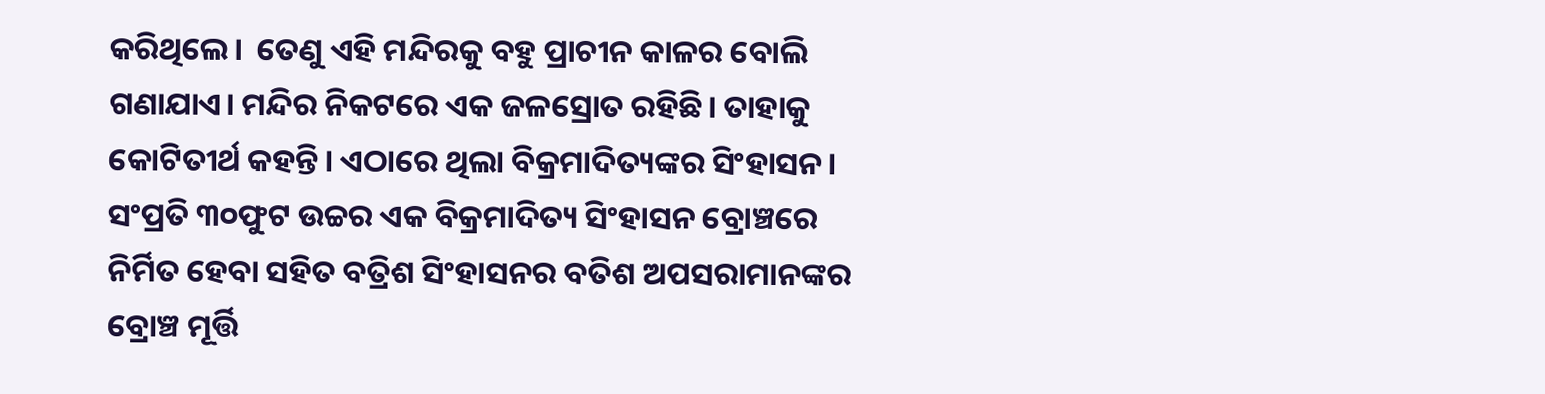କରିଥିଲେ।  ତେଣୁ ଏହି ମନ୍ଦିରକୁ ବହୁ ପ୍ରାଚୀନ କାଳର ବୋଲି ଗଣାଯାଏ। ମନ୍ଦିର ନିକଟରେ ଏକ ‌ଜଳସ୍ରୋତ ରହିଛି। ତାହାକୁ କୋଟିତୀର୍ଥ କହନ୍ତି। ଏଠାରେ ଥିଲା ବିକ୍ରମାଦିତ୍ୟଙ୍କର ସିଂହାସନ। ସଂପ୍ରତି ୩୦ଫୁଟ ଉଚ୍ଚର ଏକ ବିକ୍ରମାଦିତ୍ୟ ସିଂହାସନ ବ୍ରୋଞ୍ଚରେ ନିର୍ମିତ ହେବା ସହିତ ବତ୍ରିଶ ସିଂହାସନର ବତିଶ ଅପସରାମାନଙ୍କର ବ୍ରୋଞ୍ଚ ମୂର୍ତ୍ତି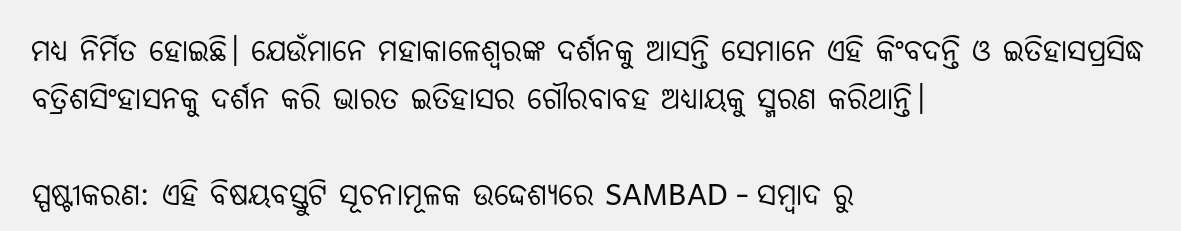ମଧ୍ୟ ନିର୍ମିତ ହୋଇଛି। ଯେଉଁମାନେ ମହାକାଳେଶ୍ବରଙ୍କ ଦର୍ଶନକୁ ଆସନ୍ତି ସେମାନେ ଏହି କିଂବଦନ୍ତି ଓ ଇତିହାସପ୍ରସିଦ୍ଧ ବତ୍ରିଶସିଂହାସନକୁ ଦର୍ଶନ କରି ଭାରତ ଇତିହାସର ଗୌରବାବହ ଅଧ୍ୟାୟକୁ ସ୍ମରଣ କରିଥାନ୍ତି।

ସ୍ପଷ୍ଟୀକରଣ: ଏହି ବିଷୟବସ୍ତୁଟି ସୂଚନାମୂଳକ ଉଦ୍ଦେଶ୍ୟରେ SAMBAD - ସମ୍ବାଦ ରୁ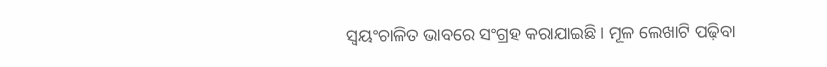ସ୍ୱୟଂଚାଳିତ ଭାବରେ ସଂଗ୍ରହ କରାଯାଇଛି। ମୂଳ ଲେଖାଟି ପଢ଼ିବା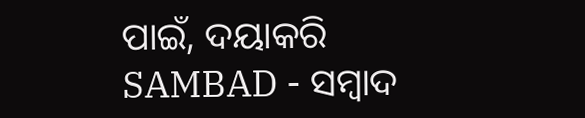ପାଇଁ, ଦୟାକରି SAMBAD - ସମ୍ବାଦ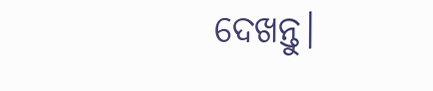ଦେଖନ୍ତୁ।